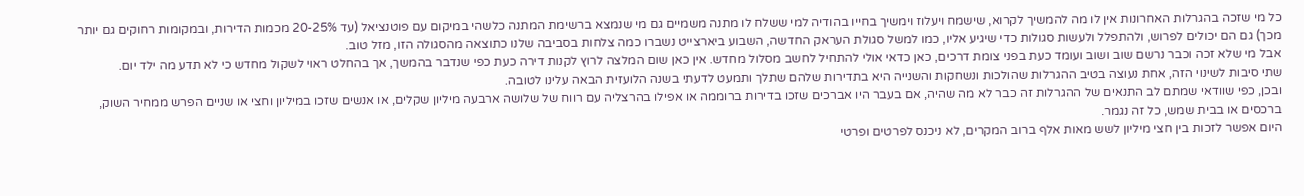כל מי שזכה בהגרלות האחרונות אין לו מה להמשיך לקרוא, שישמח ויעלוז וימשיך בחייו בהודיה למי ששלח לו מתנה משמיים גם מי שנמצא ברשימת המתנה כלשהי במיקום עם פוטנציאל (עד 20-25% מכמות הדירות, ובמקומות רחוקים גם יותר מכך) גם הם יכולים לפרוש, ולהתפלל ולעשות סגולות כדי שיגיע אליו, כמו למשל סגולת העראק החדשה, השבוע ביארצייט נשברו כמה צלחות בסביבה שלנו כתוצאה מהסגולה הזו, מזל טוב.
אבל מי שלא זכה וכבר נרשם שוב ושוב ועומד כעת בפני צומת דרכים, כאן כדאי אולי להתחיל לחשב מסלול מחדש. אין כאן שום המלצה לרוץ לקנות דירה כעת כפי שנדבר בהמשך, אך בהחלט ראוי לשקול מחדש כי לא תדע מה ילד יום.
שתי סיבות לשינוי הזה, אחת נעוצה בטיב ההגרלות שהולכות ונשחקות והשנייה היא בתדירות שלהם שתלך ותמעט לדעתי בשנה הלועזית הבאה עלינו לטובה.
ובכן, כפי שוודאי שמתם לב התנאים של ההגרלות זה כבר לא מה שהיה, אם בעבר היו אברכים שזכו בדירות ברוממה או אפילו בהרצליה עם רווח של שלושה ארבעה מיליון שקלים, או אנשים שזכו במיליון וחצי או שניים הפרש ממחיר השוק, ברכסים או בבית שמש, כל זה נגמר.
היום אפשר לזכות בין חצי מיליון לשש מאות אלף ברוב המקרים, לא ניכנס לפרטים ופרטי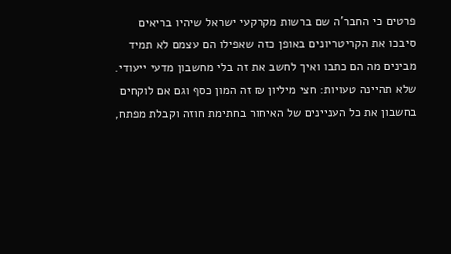פרטים כי החבר'ה שם ברשות מקרקעי ישראל שיהיו בריאים סיבכו את הקריטריונים באופן כזה שאפילו הם עצמם לא תמיד מבינים מה הם כתבו ואיך לחשב את זה בלי מחשבון מדעי ייעודי.
שלא תהיינה טעויות: חצי מיליון ₪ זה המון כסף וגם אם לוקחים בחשבון את כל העניינים של האיחור בחתימת חוזה וקבלת מפתח,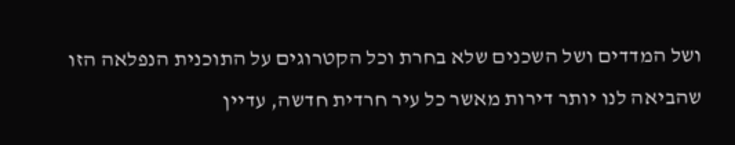ושל המדדים ושל השכנים שלא בחרת וכל הקטרוגים על התוכנית הנפלאה הזו שהביאה לנו יותר דירות מאשר כל עיר חרדית חדשה, עדיין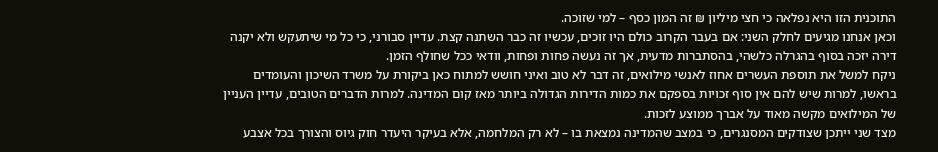התוכנית הזו היא נפלאה כי חצי מיליון ₪ זה המון כסף – למי שזוכה.
וכאן אנחנו מגיעים לחלק השני: אם בעבר הקרוב כולם היו זוכים, עכשיו זה כבר השתנה קצת. עדיין סבורני, כי כל מי שיתעקש ולא יקנה דירה יזכה בסוף בהגרלה כלשהי, בהסתברות מדעית, אך זה נעשה פחות ופחות, וודאי ככל שחולף הזמן.
ניקח למשל את תוספת העשרים אחוז לאנשי מילואים, זה דבר לא טוב ואיני חושש למתוח כאן ביקורת על משרד השיכון והעומדים בראשו, למרות שיש להם אין סוף זכויות בספקם את כמות הדירות הגדולה ביותר מאז קום המדינה. למרות הדברים הטובים, עדיין העניין של המילואים מקשה מאוד על אברך ממוצע לזכות.
מצד שני ייתכן שצודקים המסנגרים, כי במצב שהמדינה נמצאת בו – לא רק המלחמה, אלא בעיקר היעדר חוק גיוס והצורך בכל אצבע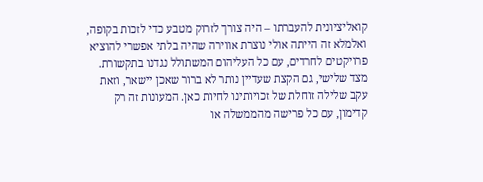קואליציונית להעברתו – היה צורך לזרוק מטבע כדי לזכות בקופה, ואלמלא זה הייתה אולי נוצרת אווירה שהיה בלתי אפשרי להוציא פרויקטים לחרדים, עם כל העליהום המשתולל נגדנו בתקשורת.
מצד שלישי, גם הקצת שעדיין נותר לא ברור שאכן יישאר, וזאת עקב שלילה זוחלת של זכויותינו לחיות כאן. המעונות זה רק קדימון, עם כל פרישה מהממשלה או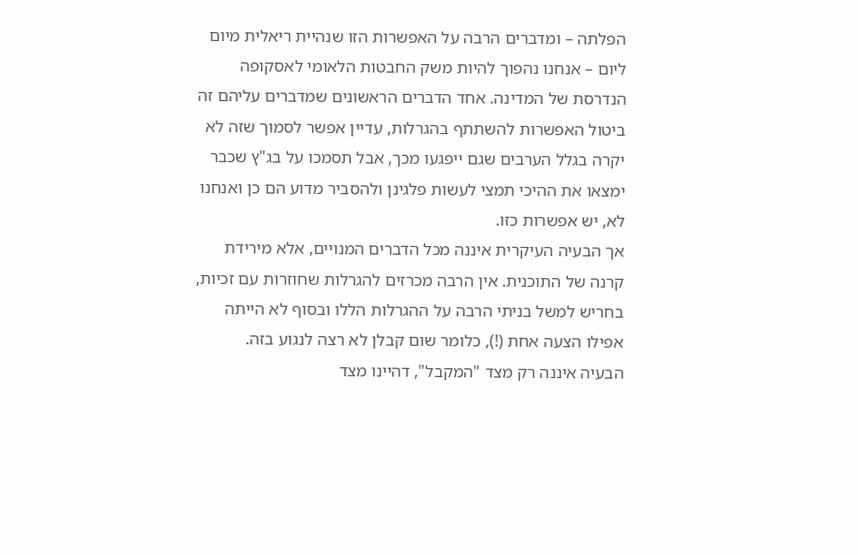הפלתה – ומדברים הרבה על האפשרות הזו שנהיית ריאלית מיום ליום – אנחנו נהפוך להיות משק החבטות הלאומי לאסקופה הנדרסת של המדינה. אחד הדברים הראשונים שמדברים עליהם זה ביטול האפשרות להשתתף בהגרלות, עדיין אפשר לסמוך שזה לא יקרה בגלל הערבים שגם ייפגעו מכך, אבל תסמכו על בג"ץ שכבר ימצאו את ההיכי תמצי לעשות פלגינן ולהסביר מדוע הם כן ואנחנו לא, יש אפשרות כזו.
אך הבעיה העיקרית איננה מכל הדברים המנויים, אלא מירידת קרנה של התוכנית. אין הרבה מכרזים להגרלות שחוזרות עם זכיות, בחריש למשל בניתי הרבה על ההגרלות הללו ובסוף לא הייתה אפילו הצעה אחת (!), כלומר שום קבלן לא רצה לנגוע בזה.
הבעיה איננה רק מצד "המקבל", דהיינו מצד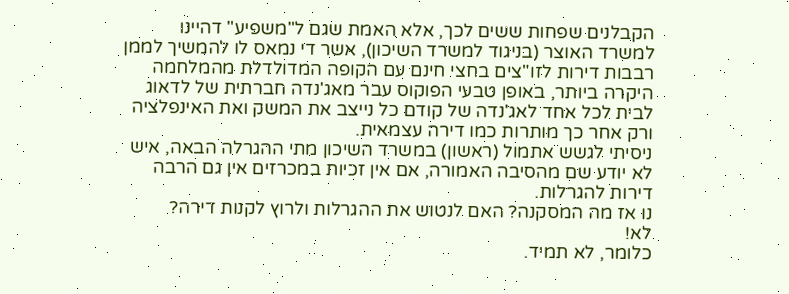הקבלנים שפחות ששים לכך, אלא האמת שגם ל"משפיע" דהיינו למשרד האוצר (בניגוד למשרד השיכון), אשר די נמאס לו להמשיך לממן רבבות דירות לזו"צים בחצי חינם עם הקופה המדולדלת מהמלחמה היקרה ביותר, באופן טבעי הפוקוס עבר מאג'נדה חברתית של לדאוג לבית לכל אחד לאג'נדה של קודם כל נייצב את המשק ואת האינפלציה ורק אחר כך מותרות כמו דירה עצמאית.
ניסיתי לגשש אתמול (ראשון) במשרד השיכון מתי ההגרלה הבאה, איש לא יודע שם מהסיבה האמורה, אם אין זכיות במכרזים אין גם הרבה דירות להגרלות.
נו אז מה המסקנה? האם לנטוש את ההגרלות ולרוץ לקנות דירה?
לא!
כלומר, לא תמיד.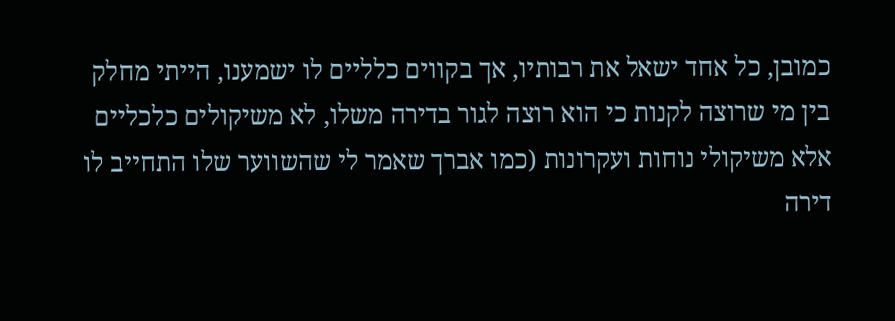כמובן, כל אחד ישאל את רבותיו, אך בקווים כלליים לו ישמענו, הייתי מחלק בין מי שרוצה לקנות כי הוא רוצה לגור בדירה משלו, לא משיקולים כלכליים אלא משיקולי נוחות ועקרונות (כמו אברך שאמר לי שהשווער שלו התחייב לו דירה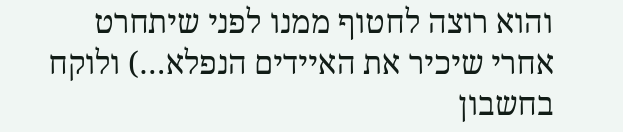והוא רוצה לחטוף ממנו לפני שיתחרט אחרי שיכיר את האיידים הנפלא…) ולוקח בחשבון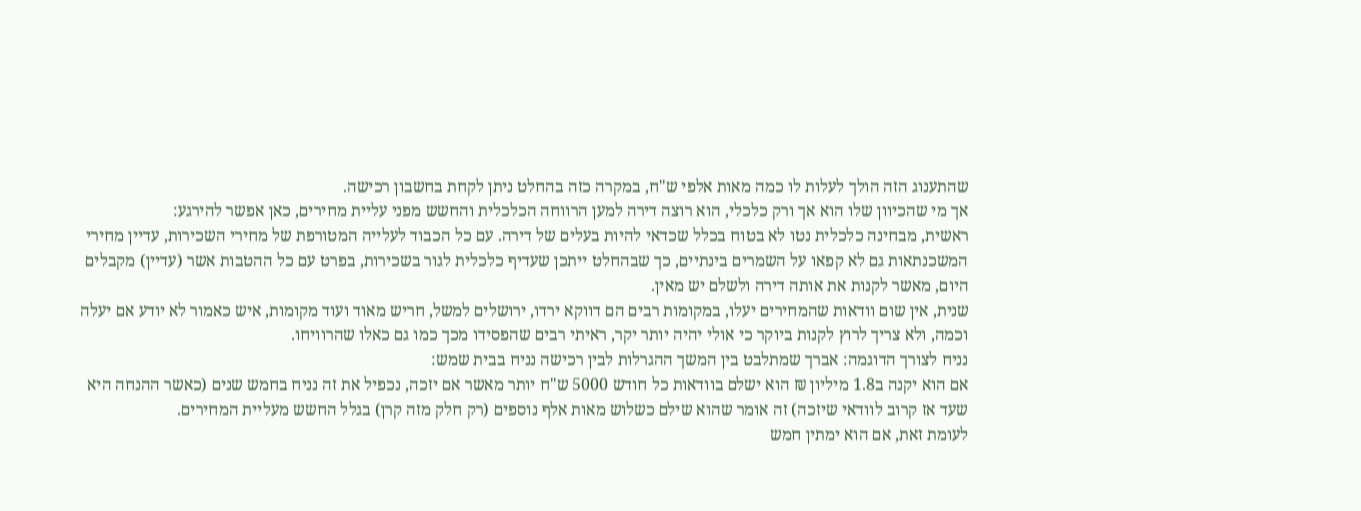שהתענוג הזה הולך לעלות לו כמה מאות אלפי ש"ח, במקרה כזה בהחלט ניתן לקחת בחשבון רכישה.
אך מי שהכיוון שלו הוא אך ורק כלכלי, הוא רוצה דירה למען הרווחה הכלכלית והחשש מפני עליית מחירים, כאן אפשר להירגע:
ראשית, מבחינה כלכלית נטו לא בטוח בכלל שכדאי להיות בעלים של דירה. עם כל הכבוד לעלייה המטורפת של מחירי השכירות, עדיין מחירי המשכנתאות גם לא קפאו על השמרים בינתיים, כך שבהחלט ייתכן שעדיף כלכלית לגור בשכירות, בפרט עם כל ההטבות אשר (עדיין) מקבלים היום, מאשר לקנות את אותה דירה ולשלם יש מאין.
שנית, אין שום וודאות שהמחירים יעלו, במקומות רבים הם דווקא ירדו, ירושלים למשל, חריש מאוד ועוד מקומות, איש כאמור לא יודע אם יעלה וכמה, ולא צריך לרוץ לקנות ביוקר כי אולי יהיה יותר יקר, ראיתי רבים שהפסידו מכך כמו גם כאלו שהרוויחו.
נניח לצורך הדוגמה: אברך שמתלבט בין המשך ההגרלות לבין רכישה נניח בבית שמש:
אם הוא יקנה ב1.8 מיליון ₪ הוא ישלם בוודאות כל חודש 5000 ש"ח יותר מאשר אם יזכה, נכפיל את זה נניח בחמש שנים (כאשר ההנחה היא שעד אז קרוב לוודאי שיזכה) זה אומר שהוא שילם כשלוש מאות אלף נוספים (רק חלק מזה קרן) בגלל החשש מעליית המחירים.
לעומת זאת, אם הוא ימתין חמש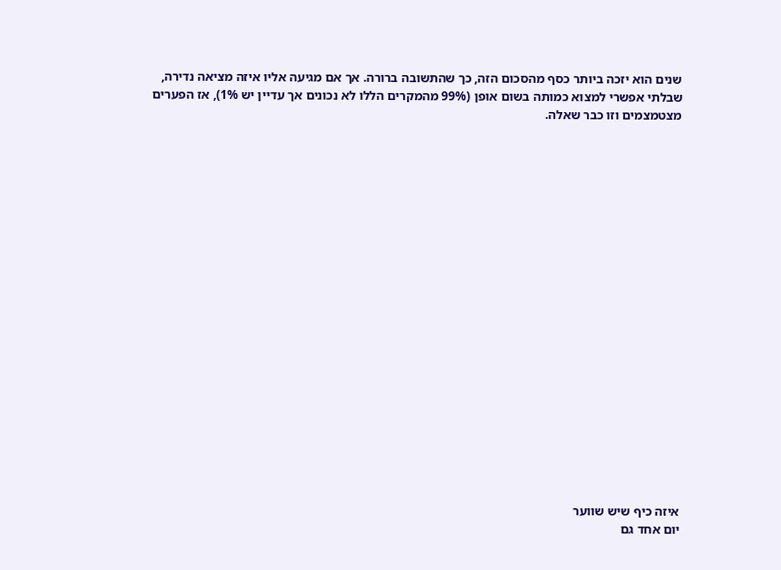שנים הוא יזכה ביותר כסף מהסכום הזה, כך שהתשובה ברורה. אך אם מגיעה אליו איזה מציאה נדירה, שבלתי אפשרי למצוא כמותה בשום אופן (99% מהמקרים הללו לא נכונים אך עדיין יש 1%), אז הפערים מצטמצמים וזו כבר שאלה.





















איזה כיף שיש שווער
יום אחד גם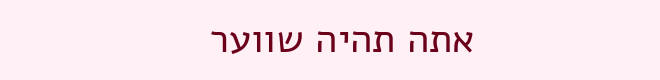אתה תהיה שווער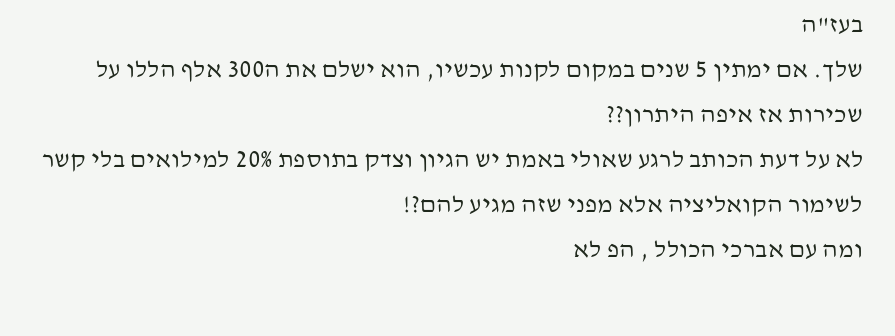בעז"ה
שלך. אם ימתין 5 שנים במקום לקנות עכשיו, הוא ישלם את ה300 אלף הללו על שכירות אז איפה היתרון??
לא על דעת הכותב לרגע שאולי באמת יש הגיון וצדק בתוספת 20% למילואים בלי קשר לשימור הקואליציה אלא מפני שזה מגיע להם?!
ומה עם אברכי הכולל , הפ לא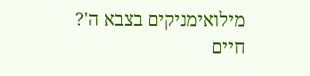מילואימניקים בצבא ה'?
חיים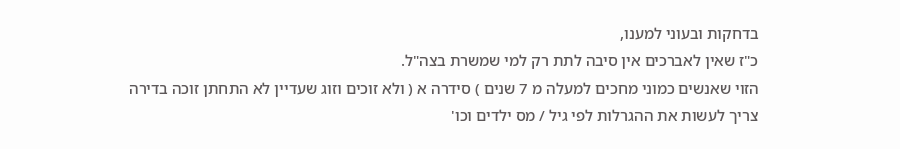בדחקות ובעוני למענו,
כ"ז שאין לאברכים אין סיבה לתת רק למי שמשרת בצה"ל.
הזוי שאנשים כמוני מחכים למעלה מ 7 שנים ) סידרה א ( ולא זוכים וזוג שעדיין לא התחתן זוכה בדירה
צריך לעשות את ההגרלות לפי גיל / מס ילדים וכו'